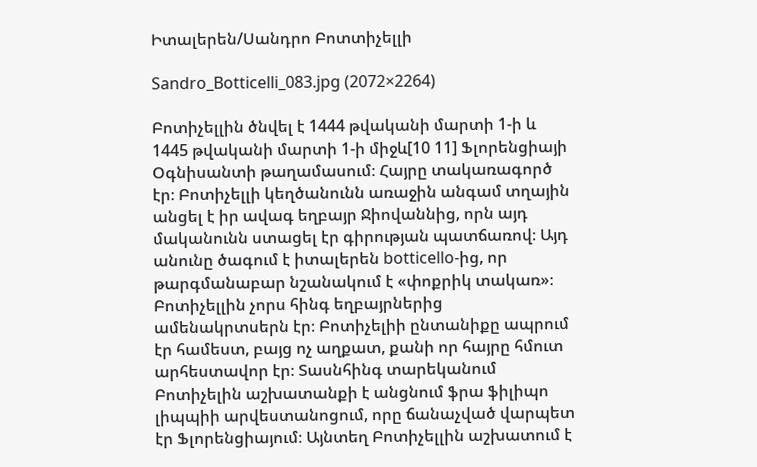Իտալերեն/Սանդրո Բոտտիչելլի

Sandro_Botticelli_083.jpg (2072×2264)

Բոտիչելլին ծնվել է 1444 թվականի մարտի 1-ի և 1445 թվականի մարտի 1-ի միջև[10 11] Ֆլորենցիայի Օգնիսանտի թաղամասում։ Հայրը տակառագործ էր։ Բոտիչելլի կեղծանունն առաջին անգամ տղային անցել է իր ավագ եղբայր Ջիովաննից, որն այդ մականունն ստացել էր գիրության պատճառով։ Այդ անունը ծագում է իտալերեն botticello-ից, որ թարգմանաբար նշանակում է «փոքրիկ տակառ»։ Բոտիչելլին չորս հինգ եղբայրներից ամենակրտսերն էր։ Բոտիչելիի ընտանիքը ապրում էր համեստ, բայց ոչ աղքատ, քանի որ հայրը հմուտ արհեստավոր էր։ Տասնհինգ տարեկանում Բոտիչելին աշխատանքի է անցնում ֆրա ֆիլիպո լիպպիի արվեստանոցում, որը ճանաչված վարպետ էր Ֆլորենցիայում։ Այնտեղ Բոտիչելլին աշխատում է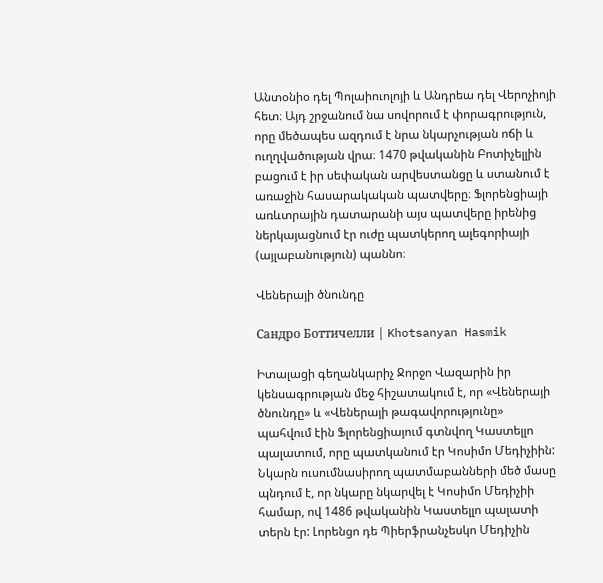Անտօնիօ դել Պոլաիուոլոյի և Անդրեա դել Վերոչիոյի հետ։ Այդ շրջանում նա սովորում է փորագրություն, որը մեծապես ազդում է նրա նկարչության ոճի և ուղղվածության վրա։ 1470 թվականին Բոտիչելլին բացում է իր սեփական արվեստանցը և ստանում է առաջին հասարակական պատվերը։ Ֆլորենցիայի առևտրային դատարանի այս պատվերը իրենից ներկայացնում էր ուժը պատկերող ալեգորիայի (այլաբանություն) պաննո։

Վեներայի ծնունդը

Сандро Боттичелли | Khotsanyan Hasmik

Իտալացի գեղանկարիչ Ջորջո Վազարին իր կենսագրության մեջ հիշատակում է, որ «Վեներայի ծնունդը» և «Վեներայի թագավորությունը» պահվում էին Ֆլորենցիայում գտնվող Կաստելլո պալատում, որը պատկանում էր Կոսիմո Մեդիչիին: Նկարն ուսումնասիրող պատմաբանների մեծ մասը պնդում է, որ նկարը նկարվել է Կոսիմո Մեդիչիի համար, ով 1486 թվականին Կաստելլո պալատի տերն էր: Լորենցո դե Պիերֆրանչեսկո Մեդիչին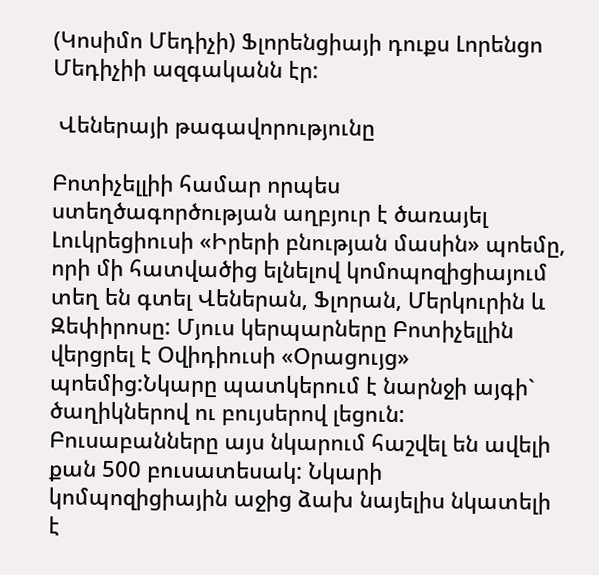(Կոսիմո Մեդիչի) Ֆլորենցիայի դուքս Լորենցո Մեդիչիի ազգականն էր:

 Վեներայի թագավորությունը

Բոտիչելլիի համար որպես ստեղծագործության աղբյուր է ծառայել Լուկրեցիուսի «Իրերի բնության մասին» պոեմը, որի մի հատվածից ելնելով կոմոպոզիցիայում տեղ են գտել Վեներան, Ֆլորան, Մերկուրին և Զեփիրոսը: Մյուս կերպարները Բոտիչելլին վերցրել է Օվիդիուսի «Օրացույց» պոեմից:Նկարը պատկերում է նարնջի այգի` ծաղիկներով ու բույսերով լեցուն: Բուսաբանները այս նկարում հաշվել են ավելի քան 500 բուսատեսակ: Նկարի կոմպոզիցիային աջից ձախ նայելիս նկատելի է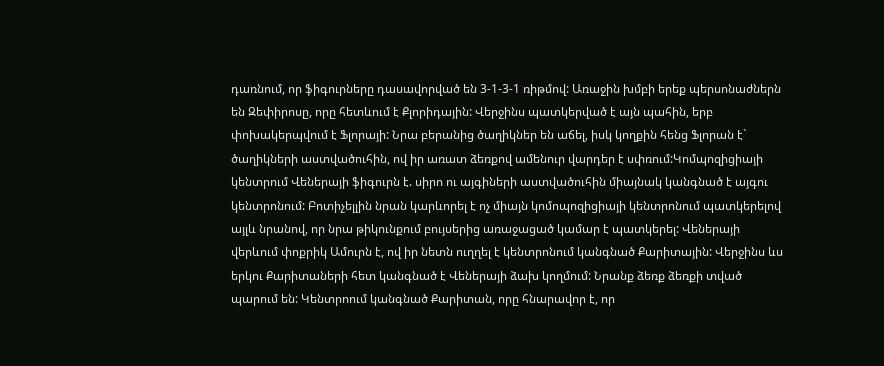դառնում, որ ֆիգուրները դասավորված են 3-1-3-1 ռիթմով: Առաջին խմբի երեք պերսոնաժներն են Զեփիրոսը, որը հետևում է Քլորիդային: Վերջինս պատկերված է այն պահին, երբ փոխակերպվում է Ֆլորայի: Նրա բերանից ծաղիկներ են աճել, իսկ կողքին հենց Ֆլորան է` ծաղիկների աստվածուհին, ով իր առատ ձեռքով ամենուր վարդեր է սփռում:Կոմպոզիցիայի կենտրում Վեներայի ֆիգուրն է. սիրո ու այգիների աստվածուհին միայնակ կանգնած է այգու կենտրոնում: Բոտիչելլին նրան կարևորել է ոչ միայն կոմոպոզիցիայի կենտրոնում պատկերելով այլև նրանով, որ նրա թիկունքում բույսերից առաջացած կամար է պատկերել: Վեներայի վերևում փոքրիկ Ամուրն է, ով իր նետն ուղղել է կենտրոնում կանգնած Քարիտային: Վերջինս ևս երկու Քարիտաների հետ կանգնած է Վեներայի ձախ կողմում: Նրանք ձեռք ձեռքի տված պարում են: Կենտրոում կանգնած Քարիտան, որը հնարավոր է, որ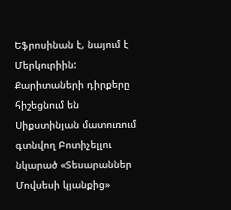Եֆրոսինան է, նայում է Մերկուրիին: Քարիտաների դիրքերը հիշեցնում են Սիքստինյան մատուռում գտնվող Բոտիչելլու նկարած «Տեսարաններ Մովսեսի կյանքից»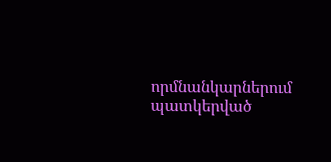որմնանկարներում պատկերված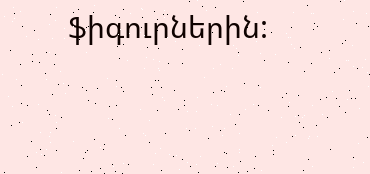ֆիգուրներին: